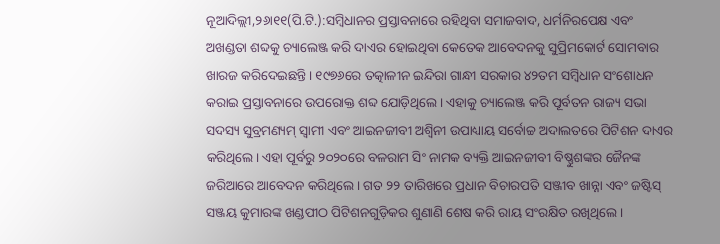ନୂଆଦିଲ୍ଲୀ,୨୬ା୧୧(ପି.ଟି.):ସମ୍ବିଧାନର ପ୍ରସ୍ତାବନାରେ ରହିଥିବା ସମାଜବାଦ, ଧର୍ମନିରପେକ୍ଷ ଏବଂ ଅଖଣ୍ଡତା ଶବ୍ଦକୁ ଚ୍ୟାଲେଞ୍ଜ କରି ଦାଏର ହୋଇଥିବା କେତେକ ଆବେଦନକୁ ସୁପ୍ରିମକୋର୍ଟ ସୋମବାର ଖାରଜ କରିଦେଇଛନ୍ତି। ୧୯୭୬ରେ ତତ୍କାଳୀନ ଇନ୍ଦିରା ଗାନ୍ଧୀ ସରକାର ୪୨ତମ ସମ୍ବିଧାନ ସଂଶୋଧନ କରାଇ ପ୍ରସ୍ତାବନାରେ ଉପରୋକ୍ତ ଶବ୍ଦ ଯୋଡ଼ିଥିଲେ। ଏହାକୁ ଚ୍ୟାଲେଞ୍ଜ କରି ପୂର୍ବତନ ରାଜ୍ୟ ସଭା ସଦସ୍ୟ ସୁବ୍ରମଣ୍ୟମ୍ ସ୍ବାମୀ ଏବଂ ଆଇନଜୀବୀ ଅଶ୍ୱିନୀ ଉପାଧ୍ୟାୟ ସର୍ବୋଚ୍ଚ ଅଦାଲତରେ ପିଟିଶନ ଦାଏର କରିଥିଲେ। ଏହା ପୂର୍ବରୁ ୨୦୨୦ରେ ବଳରାମ ସିଂ ନାମକ ବ୍ୟକ୍ତି ଆଇନଜୀବୀ ବିଷ୍ଣୁଶଙ୍କର ଜୈନଙ୍କ ଜରିଆରେ ଆବେଦନ କରିଥିଲେ। ଗତ ୨୨ ତାରିଖରେ ପ୍ରଧାନ ବିଚାରପତି ସଞ୍ଜୀବ ଖାନ୍ନା ଏବଂ ଜଷ୍ଟିସ୍ ସଞ୍ଜୟ କୁମାରଙ୍କ ଖଣ୍ଡପୀଠ ପିଟିଶନଗୁଡ଼ିକର ଶୁଣାଣି ଶେଷ କରି ରାୟ ସଂରକ୍ଷିତ ରଖିଥିଲେ।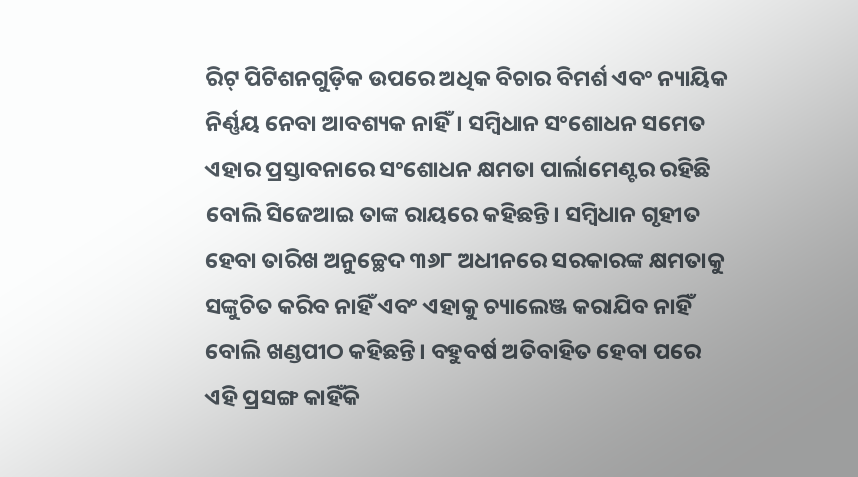ରିଟ୍ ପିଟିଶନଗୁଡ଼ିକ ଉପରେ ଅଧିକ ବିଚାର ବିମର୍ଶ ଏବଂ ନ୍ୟାୟିକ ନିର୍ଣ୍ଣୟ ନେବା ଆବଶ୍ୟକ ନାହିଁ। ସମ୍ବିଧାନ ସଂଶୋଧନ ସମେତ ଏହାର ପ୍ରସ୍ତାବନାରେ ସଂଶୋଧନ କ୍ଷମତା ପାର୍ଲାମେଣ୍ଟର ରହିଛି ବୋଲି ସିଜେଆଇ ତାଙ୍କ ରାୟରେ କହିଛନ୍ତି। ସମ୍ବିଧାନ ଗୃହୀତ ହେବା ତାରିଖ ଅନୁଚ୍ଛେଦ ୩୬୮ ଅଧୀନରେ ସରକାରଙ୍କ କ୍ଷମତାକୁ ସଙ୍କୁଚିତ କରିବ ନାହିଁ ଏବଂ ଏହାକୁ ଚ୍ୟାଲେଞ୍ଜ କରାଯିବ ନାହିଁ ବୋଲି ଖଣ୍ଡପୀଠ କହିଛନ୍ତି। ବହୁବର୍ଷ ଅତିବାହିତ ହେବା ପରେ ଏହି ପ୍ରସଙ୍ଗ କାହିଁକି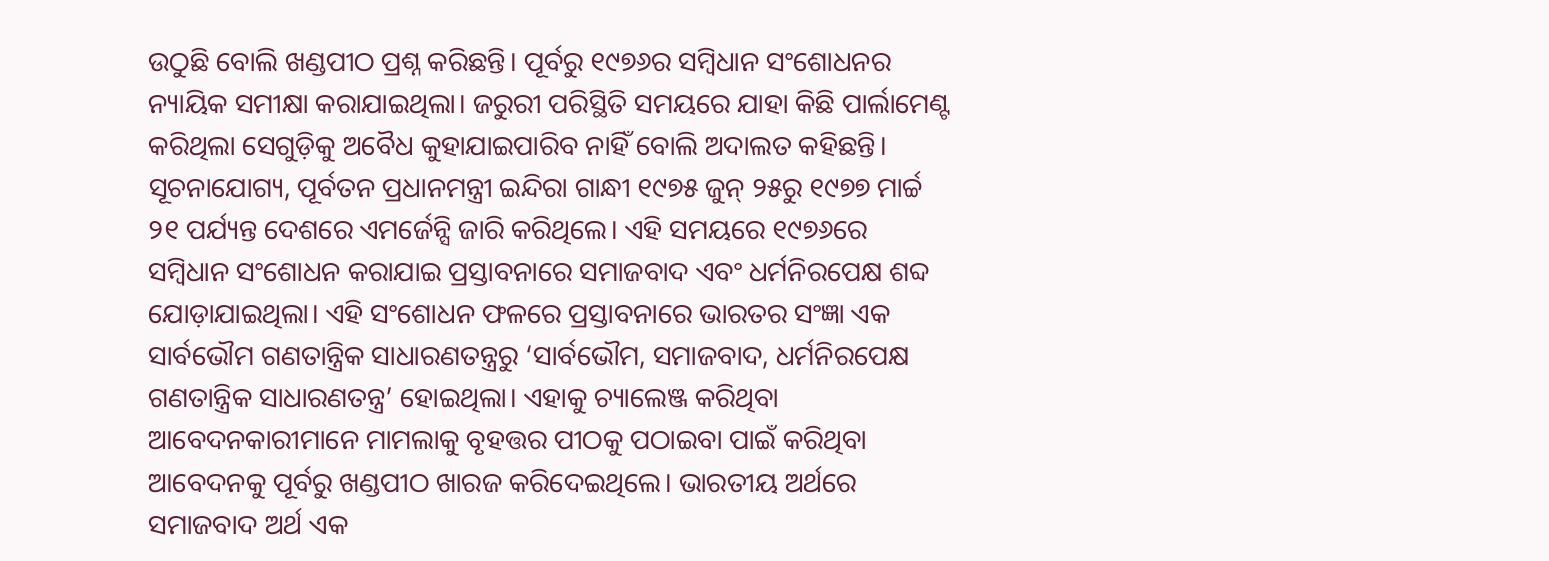ଉଠୁଛି ବୋଲି ଖଣ୍ଡପୀଠ ପ୍ରଶ୍ନ କରିଛନ୍ତି। ପୂର୍ବରୁ ୧୯୭୬ର ସମ୍ବିଧାନ ସଂଶୋଧନର ନ୍ୟାୟିକ ସମୀକ୍ଷା କରାଯାଇଥିଲା। ଜରୁରୀ ପରିସ୍ଥିତି ସମୟରେ ଯାହା କିଛି ପାର୍ଲାମେଣ୍ଟ କରିଥିଲା ସେଗୁଡ଼ିକୁ ଅବୈଧ କୁହାଯାଇପାରିବ ନାହିଁ ବୋଲି ଅଦାଲତ କହିଛନ୍ତି। ସୂଚନାଯୋଗ୍ୟ, ପୂର୍ବତନ ପ୍ରଧାନମନ୍ତ୍ରୀ ଇନ୍ଦିରା ଗାନ୍ଧୀ ୧୯୭୫ ଜୁନ୍ ୨୫ରୁ ୧୯୭୭ ମାର୍ଚ୍ଚ ୨୧ ପର୍ଯ୍ୟନ୍ତ ଦେଶରେ ଏମର୍ଜେନ୍ସି ଜାରି କରିଥିଲେ। ଏହି ସମୟରେ ୧୯୭୬ରେ ସମ୍ବିଧାନ ସଂଶୋଧନ କରାଯାଇ ପ୍ରସ୍ତାବନାରେ ସମାଜବାଦ ଏବଂ ଧର୍ମନିରପେକ୍ଷ ଶବ୍ଦ ଯୋଡ଼ାଯାଇଥିଲା। ଏହି ସଂଶୋଧନ ଫଳରେ ପ୍ରସ୍ତାବନାରେ ଭାରତର ସଂଜ୍ଞା ଏକ ସାର୍ବଭୌମ ଗଣତାନ୍ତ୍ରିକ ସାଧାରଣତନ୍ତ୍ରରୁ ‘ସାର୍ବଭୌମ, ସମାଜବାଦ, ଧର୍ମନିରପେକ୍ଷ ଗଣତାନ୍ତ୍ରିକ ସାଧାରଣତନ୍ତ୍ର’ ହୋଇଥିଲା। ଏହାକୁ ଚ୍ୟାଲେଞ୍ଜ କରିଥିବା ଆବେଦନକାରୀମାନେ ମାମଲାକୁ ବୃହତ୍ତର ପୀଠକୁ ପଠାଇବା ପାଇଁ କରିଥିବା ଆବେଦନକୁ ପୂର୍ବରୁ ଖଣ୍ଡପୀଠ ଖାରଜ କରିଦେଇଥିଲେ। ଭାରତୀୟ ଅର୍ଥରେ ସମାଜବାଦ ଅର୍ଥ ଏକ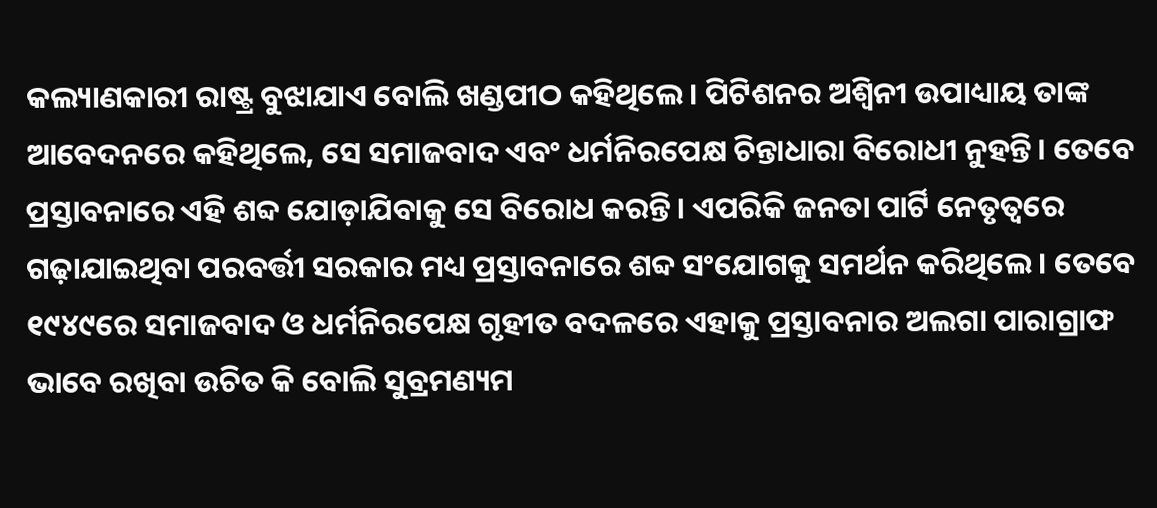କଲ୍ୟାଣକାରୀ ରାଷ୍ଟ୍ର ବୁଝାଯାଏ ବୋଲି ଖଣ୍ଡପୀଠ କହିଥିଲେ। ପିଟିଶନର ଅଶ୍ୱିନୀ ଉପାଧ୍ୟାୟ ତାଙ୍କ ଆବେଦନରେ କହିଥିଲେ, ସେ ସମାଜବାଦ ଏବଂ ଧର୍ମନିରପେକ୍ଷ ଚିନ୍ତାଧାରା ବିରୋଧୀ ନୁହନ୍ତି। ତେବେ ପ୍ରସ୍ତାବନାରେ ଏହି ଶବ୍ଦ ଯୋଡ଼ାଯିବାକୁ ସେ ବିରୋଧ କରନ୍ତି। ଏପରିକି ଜନତା ପାର୍ଟି ନେତୃତ୍ୱରେ ଗଢ଼ାଯାଇଥିବା ପରବର୍ତ୍ତୀ ସରକାର ମଧ୍ୟ ପ୍ରସ୍ତାବନାରେ ଶବ୍ଦ ସଂଯୋଗକୁ ସମର୍ଥନ କରିଥିଲେ। ତେବେ ୧୯୪୯ରେ ସମାଜବାଦ ଓ ଧର୍ମନିରପେକ୍ଷ ଗୃହୀତ ବଦଳରେ ଏହାକୁ ପ୍ରସ୍ତାବନାର ଅଲଗା ପାରାଗ୍ରାଫ ଭାବେ ରଖିବା ଉଚିତ କି ବୋଲି ସୁବ୍ରମଣ୍ୟମ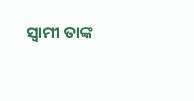ସ୍ବାମୀ ତାଙ୍କ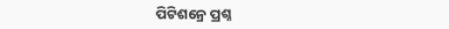ପିଟିଶନ୍ରେ ପ୍ରଶ୍ନ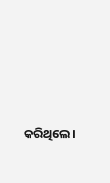କରିଥିଲେ।